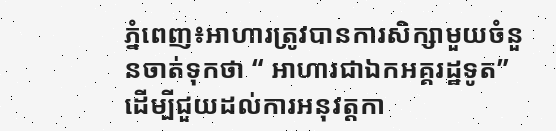ភ្នំពេញ៖អាហារត្រូវបានការសិក្សាមួយចំនួនចាត់ទុកថា “ អាហារជាឯកអគ្គរដ្ឋទូត” ដើម្បីជួយដល់ការអនុវត្តកា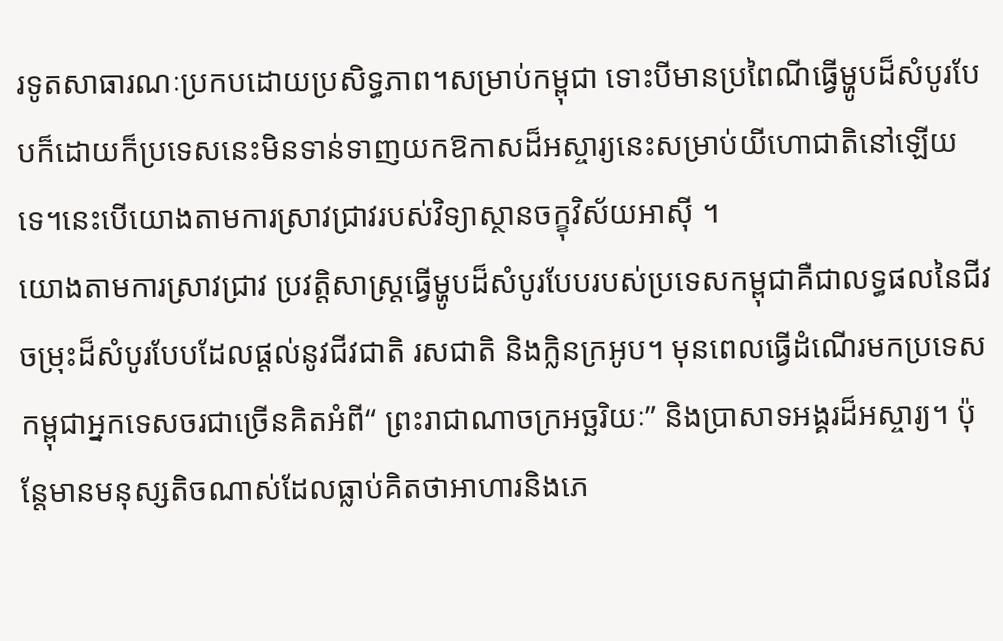រទូតសាធារណៈប្រកបដោយប្រសិទ្ធភាព។សម្រាប់កម្ពុជា ទោះបីមានប្រពៃណីធ្វើម្ហូបដ៏សំបូរបែបក៏ដោយក៏ប្រទេសនេះមិនទាន់ទាញយកឱកាសដ៏អស្ចារ្យនេះសម្រាប់យីហោជាតិនៅឡើយទេ។នេះបើយោងតាមការស្រាវជ្រាវរបស់វិទ្យាស្ថានចក្ខុវិស័យអាស៊ី ។
យោងតាមការស្រាវជ្រាវ ប្រវត្តិសាស្ត្រធ្វើម្ហូបដ៏សំបូរបែបរបស់ប្រទេសកម្ពុជាគឺជាលទ្ធផលនៃជីវចម្រុះដ៏សំបូរបែបដែលផ្តល់នូវជីវជាតិ រសជាតិ និងក្លិនក្រអូប។ មុនពេលធ្វើដំណើរមកប្រទេសកម្ពុជាអ្នកទេសចរជាច្រើនគិតអំពី“ ព្រះរាជាណាចក្រអច្ឆរិយៈ” និងប្រាសាទអង្គរដ៏អស្ចារ្យ។ ប៉ុន្តែមានមនុស្សតិចណាស់ដែលធ្លាប់គិតថាអាហារនិងភេ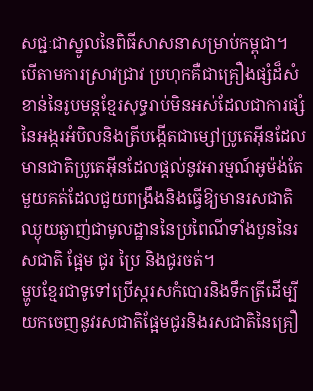សជ្ជៈជាស្នូលនៃពិធីសាសនាសម្រាប់កម្ពុជា។
បើតាមការស្រាវជ្រាវ ប្រហុកគឺជាគ្រឿងផ្សំដ៏សំខាន់នៃរូបមន្តខ្មែរសុទ្ធរាប់មិនអស់ដែលជាការផ្សំនៃអង្ករអំបិលនិងត្រីបង្កើតជាម្សៅប្រូតេអ៊ីនដែលមានជាតិប្រូតេអ៊ីនដែលផ្តល់នូវអារម្មណ៍អូម៉ង់តែមួយគត់ដែលជួយពង្រឹងនិងធ្វើឱ្យមានរសជាតិឈ្ងុយឆ្ងាញ់ជាមូលដ្ឋាននៃប្រពៃណីទាំងបួននៃរសជាតិ ផ្អែម ជូរ ប្រៃ និងជូរចត់។
ម្ហូបខ្មែរជាទូទៅប្រើស្ករសកំបោរនិងទឹកត្រីដើម្បីយកចេញនូវរសជាតិផ្អែមជូរនិងរសជាតិនៃគ្រឿ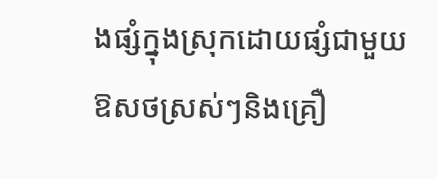ងផ្សំក្នុងស្រុកដោយផ្សំជាមួយឱសថស្រស់ៗនិងគ្រឿ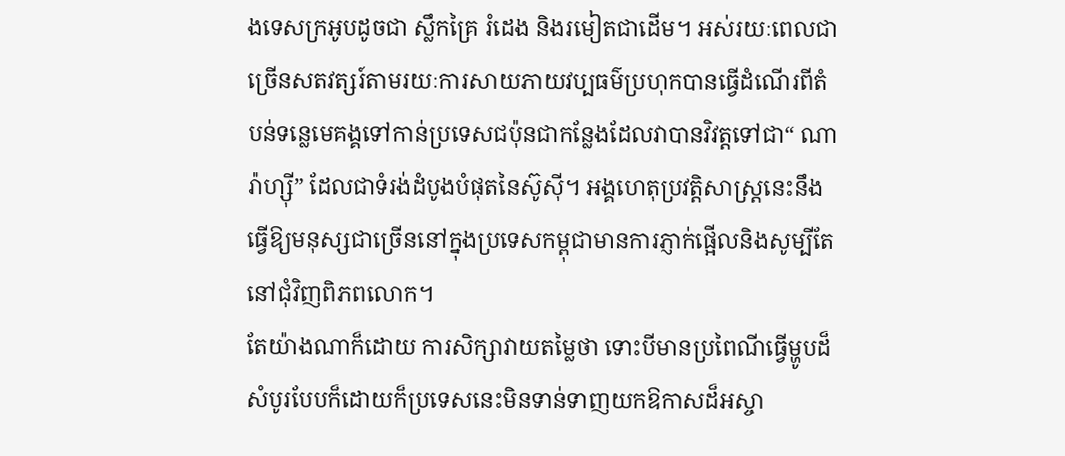ងទេសក្រអូបដូចជា ស្លឹកគ្រៃ រំដេង និងរមៀតជាដើម។ អស់រយៈពេលជាច្រើនសតវត្សរ៍តាមរយៈការសាយភាយវប្បធម៌ប្រហុកបានធ្វើដំណើរពីតំបន់ទន្លេមេគង្គទៅកាន់ប្រទេសជប៉ុនជាកន្លែងដែលវាបានវិវត្តទៅជា“ ណារ៉ាហ្ស៊ី” ដែលជាទំរង់ដំបូងបំផុតនៃស៊ូស៊ី។ អង្គហេតុប្រវត្តិសាស្រ្តនេះនឹងធ្វើឱ្យមនុស្សជាច្រើននៅក្នុងប្រទេសកម្ពុជាមានការភ្ញាក់ផ្អើលនិងសូម្បីតែនៅជុំវិញពិភពលោក។
តែយ៉ាងណាក៏ដោយ ការសិក្សាវាយតម្លៃថា ទោះបីមានប្រពៃណីធ្វើម្ហូបដ៏សំបូរបែបក៏ដោយក៏ប្រទេសនេះមិនទាន់ទាញយកឱកាសដ៏អស្ចា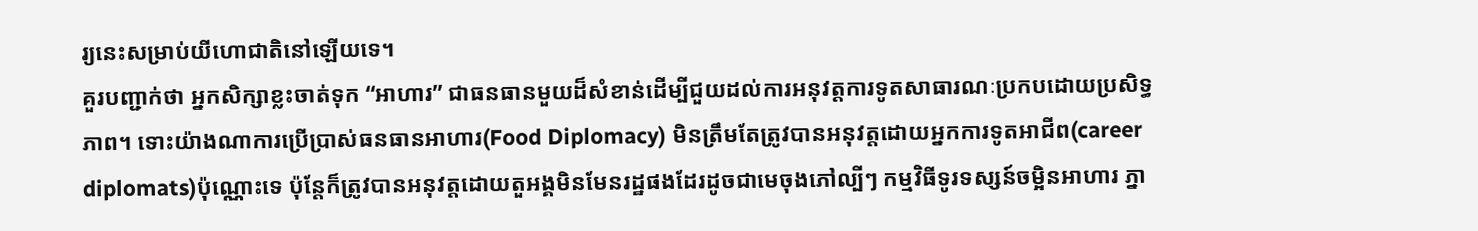រ្យនេះសម្រាប់យីហោជាតិនៅឡើយទេ។
គួរបញ្ជាក់ថា អ្នកសិក្សាខ្លះចាត់ទុក “អាហារ” ជាធនធានមួយដ៏សំខាន់ដើម្បីជួយដល់ការអនុវត្តការទូតសាធារណៈប្រកបដោយប្រសិទ្ធភាព។ ទោះយ៉ាងណាការប្រើប្រាស់ធនធានអាហារ(Food Diplomacy) មិនត្រឹមតែត្រូវបានអនុវត្តដោយអ្នកការទូតអាជីព(career diplomats)ប៉ុណ្ណោះទេ ប៉ុន្តែក៏ត្រូវបានអនុវត្តដោយតួអង្គមិនមែនរដ្ឋផងដែរដូចជាមេចុងភៅល្បីៗ កម្មវិធីទូរទស្សន៍ចម្អិនអាហារ ភ្នា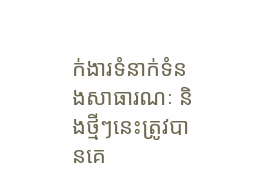ក់ងារទំនាក់ទំនងសាធារណៈ និងថ្មីៗនេះត្រូវបានគេ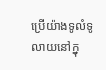ប្រើយ៉ាងទូលំទូលាយនៅក្នុ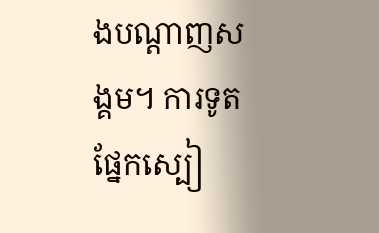ងបណ្តាញសង្គម។ ការទូតផ្នែកស្បៀ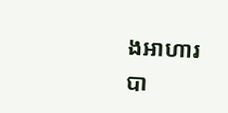ងអាហារបា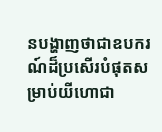នបង្ហាញថាជាឧបករណ៍ដ៏ប្រសើរបំផុតសម្រាប់យីហោជា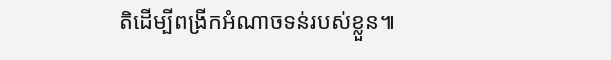តិដើម្បីពង្រីកអំណាចទន់របស់ខ្លួន៕